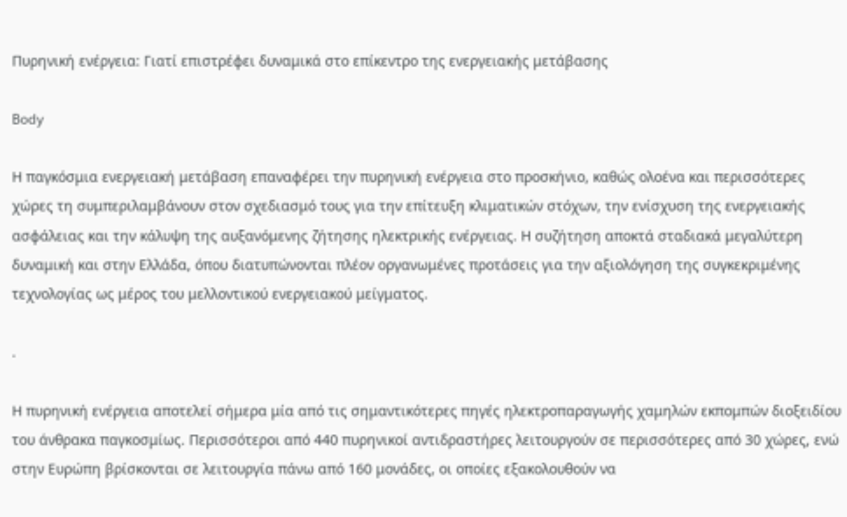Πυρηνική ενέργεια: Γιατί επιστρέφει δυναμικά στο επίκεντρο της ενεργειακής μετάβασης

Body

Η παγκόσμια ενεργειακή μετάβαση επαναφέρει την πυρηνική ενέργεια στο προσκήνιο, καθώς ολοένα και περισσότερες χώρες τη συμπεριλαμβάνουν στον σχεδιασμό τους για την επίτευξη κλιματικών στόχων, την ενίσχυση της ενεργειακής ασφάλειας και την κάλυψη της αυξανόμενης ζήτησης ηλεκτρικής ενέργειας. Η συζήτηση αποκτά σταδιακά μεγαλύτερη δυναμική και στην Ελλάδα, όπου διατυπώνονται πλέον οργανωμένες προτάσεις για την αξιολόγηση της συγκεκριμένης τεχνολογίας ως μέρος του μελλοντικού ενεργειακού μείγματος.

.

Η πυρηνική ενέργεια αποτελεί σήμερα μία από τις σημαντικότερες πηγές ηλεκτροπαραγωγής χαμηλών εκπομπών διοξειδίου του άνθρακα παγκοσμίως. Περισσότεροι από 440 πυρηνικοί αντιδραστήρες λειτουργούν σε περισσότερες από 30 χώρες, ενώ στην Ευρώπη βρίσκονται σε λειτουργία πάνω από 160 μονάδες, οι οποίες εξακολουθούν να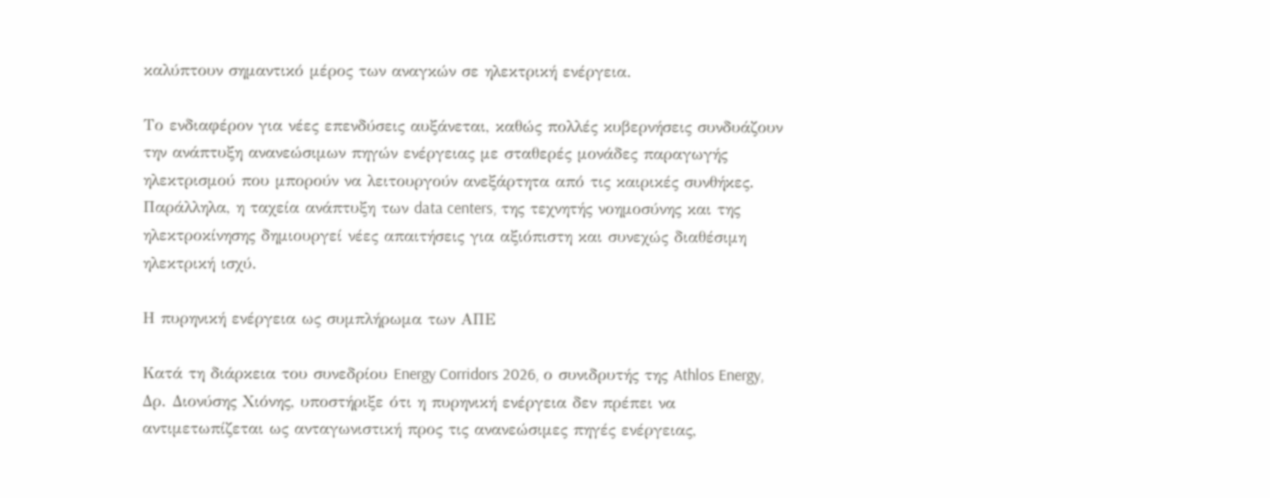καλύπτουν σημαντικό μέρος των αναγκών σε ηλεκτρική ενέργεια.

Το ενδιαφέρον για νέες επενδύσεις αυξάνεται, καθώς πολλές κυβερνήσεις συνδυάζουν την ανάπτυξη ανανεώσιμων πηγών ενέργειας με σταθερές μονάδες παραγωγής ηλεκτρισμού που μπορούν να λειτουργούν ανεξάρτητα από τις καιρικές συνθήκες. Παράλληλα, η ταχεία ανάπτυξη των data centers, της τεχνητής νοημοσύνης και της ηλεκτροκίνησης δημιουργεί νέες απαιτήσεις για αξιόπιστη και συνεχώς διαθέσιμη ηλεκτρική ισχύ.

Η πυρηνική ενέργεια ως συμπλήρωμα των ΑΠΕ

Κατά τη διάρκεια του συνεδρίου Energy Corridors 2026, ο συνιδρυτής της Athlos Energy, Δρ. Διονύσης Χιόνης, υποστήριξε ότι η πυρηνική ενέργεια δεν πρέπει να αντιμετωπίζεται ως ανταγωνιστική προς τις ανανεώσιμες πηγές ενέργειας,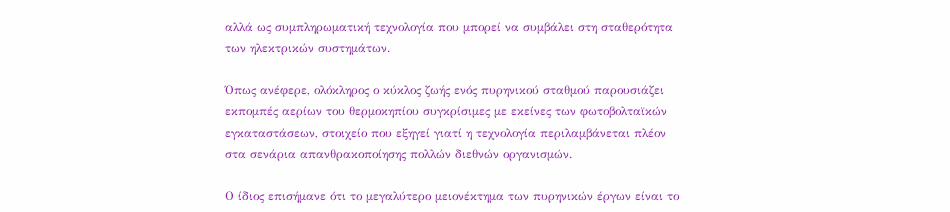αλλά ως συμπληρωματική τεχνολογία που μπορεί να συμβάλει στη σταθερότητα των ηλεκτρικών συστημάτων.

Όπως ανέφερε, ολόκληρος ο κύκλος ζωής ενός πυρηνικού σταθμού παρουσιάζει εκπομπές αερίων του θερμοκηπίου συγκρίσιμες με εκείνες των φωτοβολταϊκών εγκαταστάσεων, στοιχείο που εξηγεί γιατί η τεχνολογία περιλαμβάνεται πλέον στα σενάρια απανθρακοποίησης πολλών διεθνών οργανισμών.

Ο ίδιος επισήμανε ότι το μεγαλύτερο μειονέκτημα των πυρηνικών έργων είναι το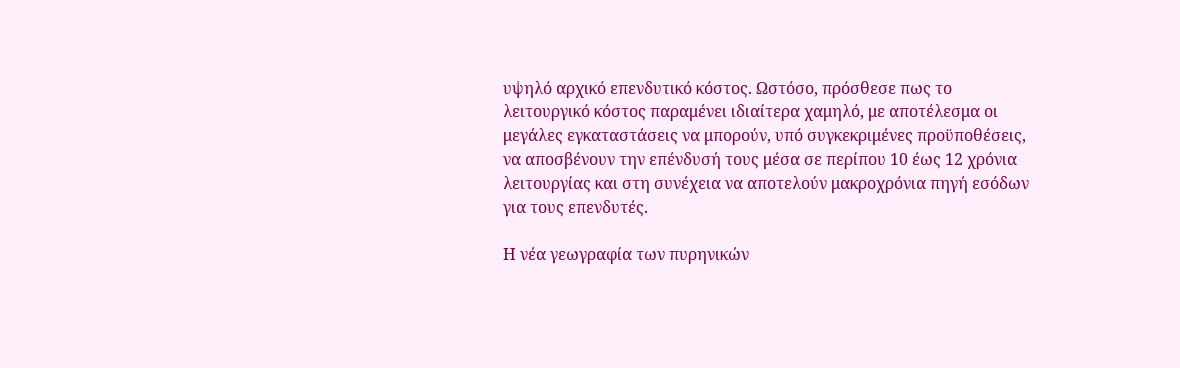υψηλό αρχικό επενδυτικό κόστος. Ωστόσο, πρόσθεσε πως το λειτουργικό κόστος παραμένει ιδιαίτερα χαμηλό, με αποτέλεσμα οι μεγάλες εγκαταστάσεις να μπορούν, υπό συγκεκριμένες προϋποθέσεις, να αποσβένουν την επένδυσή τους μέσα σε περίπου 10 έως 12 χρόνια λειτουργίας και στη συνέχεια να αποτελούν μακροχρόνια πηγή εσόδων για τους επενδυτές.

Η νέα γεωγραφία των πυρηνικών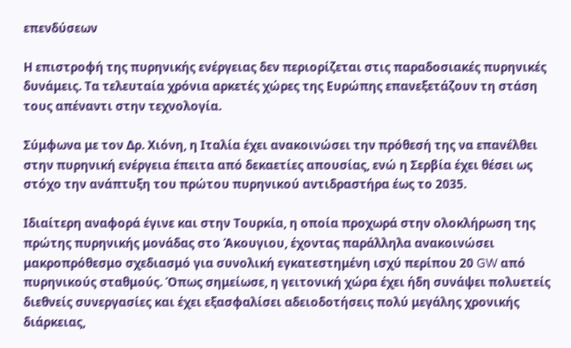επενδύσεων

Η επιστροφή της πυρηνικής ενέργειας δεν περιορίζεται στις παραδοσιακές πυρηνικές δυνάμεις. Τα τελευταία χρόνια αρκετές χώρες της Ευρώπης επανεξετάζουν τη στάση τους απέναντι στην τεχνολογία.

Σύμφωνα με τον Δρ. Χιόνη, η Ιταλία έχει ανακοινώσει την πρόθεσή της να επανέλθει στην πυρηνική ενέργεια έπειτα από δεκαετίες απουσίας, ενώ η Σερβία έχει θέσει ως στόχο την ανάπτυξη του πρώτου πυρηνικού αντιδραστήρα έως το 2035.

Ιδιαίτερη αναφορά έγινε και στην Τουρκία, η οποία προχωρά στην ολοκλήρωση της πρώτης πυρηνικής μονάδας στο Άκουγιου, έχοντας παράλληλα ανακοινώσει μακροπρόθεσμο σχεδιασμό για συνολική εγκατεστημένη ισχύ περίπου 20 GW από πυρηνικούς σταθμούς. Όπως σημείωσε, η γειτονική χώρα έχει ήδη συνάψει πολυετείς διεθνείς συνεργασίες και έχει εξασφαλίσει αδειοδοτήσεις πολύ μεγάλης χρονικής διάρκειας,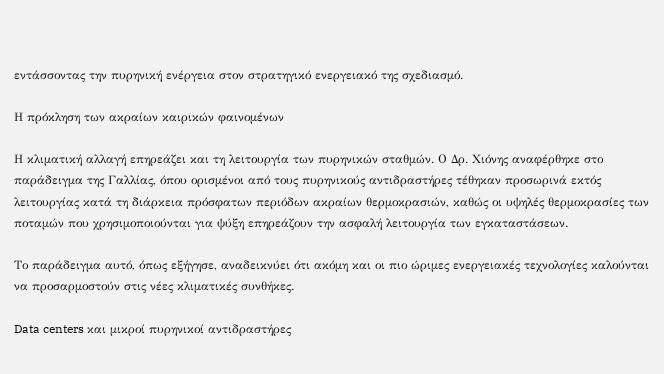εντάσσοντας την πυρηνική ενέργεια στον στρατηγικό ενεργειακό της σχεδιασμό.

Η πρόκληση των ακραίων καιρικών φαινομένων

Η κλιματική αλλαγή επηρεάζει και τη λειτουργία των πυρηνικών σταθμών. Ο Δρ. Χιόνης αναφέρθηκε στο παράδειγμα της Γαλλίας, όπου ορισμένοι από τους πυρηνικούς αντιδραστήρες τέθηκαν προσωρινά εκτός λειτουργίας κατά τη διάρκεια πρόσφατων περιόδων ακραίων θερμοκρασιών, καθώς οι υψηλές θερμοκρασίες των ποταμών που χρησιμοποιούνται για ψύξη επηρεάζουν την ασφαλή λειτουργία των εγκαταστάσεων.

Το παράδειγμα αυτό, όπως εξήγησε, αναδεικνύει ότι ακόμη και οι πιο ώριμες ενεργειακές τεχνολογίες καλούνται να προσαρμοστούν στις νέες κλιματικές συνθήκες.

Data centers και μικροί πυρηνικοί αντιδραστήρες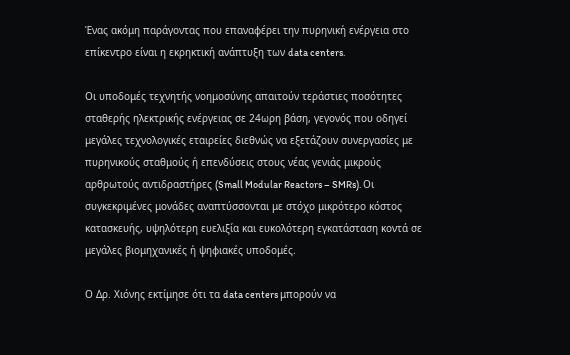Ένας ακόμη παράγοντας που επαναφέρει την πυρηνική ενέργεια στο επίκεντρο είναι η εκρηκτική ανάπτυξη των data centers.

Οι υποδομές τεχνητής νοημοσύνης απαιτούν τεράστιες ποσότητες σταθερής ηλεκτρικής ενέργειας σε 24ωρη βάση, γεγονός που οδηγεί μεγάλες τεχνολογικές εταιρείες διεθνώς να εξετάζουν συνεργασίες με πυρηνικούς σταθμούς ή επενδύσεις στους νέας γενιάς μικρούς αρθρωτούς αντιδραστήρες (Small Modular Reactors – SMRs). Οι συγκεκριμένες μονάδες αναπτύσσονται με στόχο μικρότερο κόστος κατασκευής, υψηλότερη ευελιξία και ευκολότερη εγκατάσταση κοντά σε μεγάλες βιομηχανικές ή ψηφιακές υποδομές.

Ο Δρ. Χιόνης εκτίμησε ότι τα data centers μπορούν να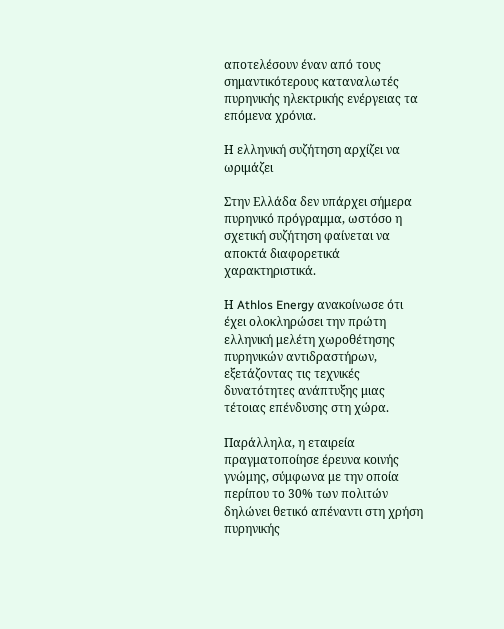αποτελέσουν έναν από τους σημαντικότερους καταναλωτές πυρηνικής ηλεκτρικής ενέργειας τα επόμενα χρόνια.

Η ελληνική συζήτηση αρχίζει να ωριμάζει

Στην Ελλάδα δεν υπάρχει σήμερα πυρηνικό πρόγραμμα, ωστόσο η σχετική συζήτηση φαίνεται να αποκτά διαφορετικά χαρακτηριστικά.

Η Athlos Energy ανακοίνωσε ότι έχει ολοκληρώσει την πρώτη ελληνική μελέτη χωροθέτησης πυρηνικών αντιδραστήρων, εξετάζοντας τις τεχνικές δυνατότητες ανάπτυξης μιας τέτοιας επένδυσης στη χώρα.

Παράλληλα, η εταιρεία πραγματοποίησε έρευνα κοινής γνώμης, σύμφωνα με την οποία περίπου το 30% των πολιτών δηλώνει θετικό απέναντι στη χρήση πυρηνικής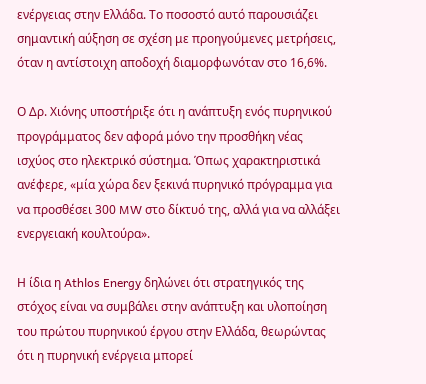ενέργειας στην Ελλάδα. Το ποσοστό αυτό παρουσιάζει σημαντική αύξηση σε σχέση με προηγούμενες μετρήσεις, όταν η αντίστοιχη αποδοχή διαμορφωνόταν στο 16,6%.

Ο Δρ. Χιόνης υποστήριξε ότι η ανάπτυξη ενός πυρηνικού προγράμματος δεν αφορά μόνο την προσθήκη νέας ισχύος στο ηλεκτρικό σύστημα. Όπως χαρακτηριστικά ανέφερε, «μία χώρα δεν ξεκινά πυρηνικό πρόγραμμα για να προσθέσει 300 MW στο δίκτυό της, αλλά για να αλλάξει ενεργειακή κουλτούρα».

Η ίδια η Athlos Energy δηλώνει ότι στρατηγικός της στόχος είναι να συμβάλει στην ανάπτυξη και υλοποίηση του πρώτου πυρηνικού έργου στην Ελλάδα, θεωρώντας ότι η πυρηνική ενέργεια μπορεί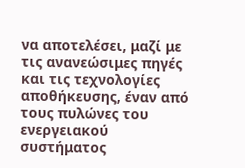να αποτελέσει, μαζί με τις ανανεώσιμες πηγές και τις τεχνολογίες αποθήκευσης, έναν από τους πυλώνες του ενεργειακού συστήματος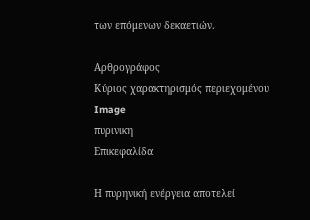των επόμενων δεκαετιών.

Αρθρογράφος
Κύριος χαρακτηρισμός περιεχομένου
Image
πυρινικη
Επικεφαλίδα

Η πυρηνική ενέργεια αποτελεί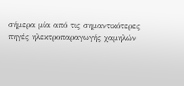σήμερα μία από τις σημαντικότερες πηγές ηλεκτροπαραγωγής χαμηλών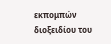εκπομπών διοξειδίου του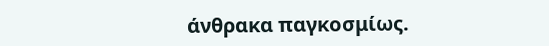άνθρακα παγκοσμίως.